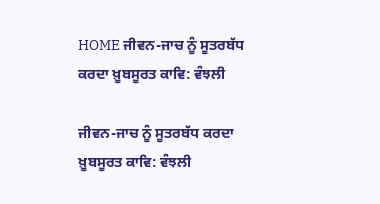HOME ਜੀਵਨ-ਜਾਚ ਨੂੰ ਸੂਤਰਬੱਧ ਕਰਦਾ ਖ਼ੂਬਸੂਰਤ ਕਾਵਿ: ਵੰਝਲੀ

ਜੀਵਨ-ਜਾਚ ਨੂੰ ਸੂਤਰਬੱਧ ਕਰਦਾ ਖ਼ੂਬਸੂਰਤ ਕਾਵਿ: ਵੰਝਲੀ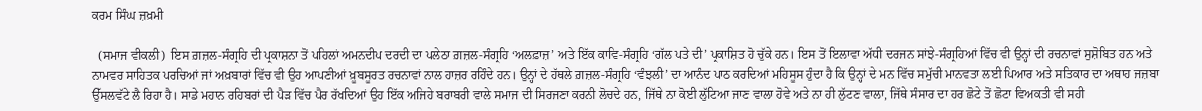ਕਰਮ ਸਿੰਘ ਜ਼ਖ਼ਮੀ

  (ਸਮਾਜ ਵੀਕਲੀ)  ਇਸ ਗ਼ਜ਼ਲ-ਸੰਗ੍ਰਹਿ ਦੀ ਪ੍ਰਕਾਸ਼ਨਾ ਤੋਂ ਪਹਿਲਾਂ ਅਮਨਦੀਪ ਦਰਦੀ ਦਾ ਪਲੇਠਾ ਗ਼ਜ਼ਲ-ਸੰਗ੍ਰਹਿ ‘ਅਲਫ਼ਾਜ਼’ ਅਤੇ ਇੱਕ ਕਾਵਿ-ਸੰਗ੍ਰਹਿ ‘ਗੱਲ ਪਤੇ ਦੀ’ ਪ੍ਰਕਾਸ਼ਿਤ ਹੋ ਚੁੱਕੇ ਹਨ। ਇਸ ਤੋਂ ਇਲਾਵਾ ਅੱਧੀ ਦਰਜਨ ਸਾਂਝੇ-ਸੰਗ੍ਰਹਿਆਂ ਵਿੱਚ ਵੀ ਉਨ੍ਹਾਂ ਦੀ ਰਚਨਾਵਾਂ ਸੁਸ਼ੋਬਿਤ ਹਨ ਅਤੇ ਨਾਮਵਰ ਸਾਹਿਤਕ ਪਰਚਿਆਂ ਜਾਂ ਅਖ਼ਬਾਰਾਂ ਵਿੱਚ ਵੀ ਉਹ ਆਪਣੀਆਂ ਖ਼ੂਬਸੂਰਤ ਰਚਨਾਵਾਂ ਨਾਲ ਹਾਜ਼ਰ ਰਹਿੰਦੇ ਹਨ। ਉਨ੍ਹਾਂ ਦੇ ਹੱਥਲੇ ਗ਼ਜ਼ਲ-ਸੰਗ੍ਰਹਿ ‘ਵੰਝਲੀ’ ਦਾ ਆਨੰਦ ਪਾਠ ਕਰਦਿਆਂ ਮਹਿਸੂਸ ਹੁੰਦਾ ਹੈ ਕਿ ਉਨ੍ਹਾਂ ਦੇ ਮਨ ਵਿੱਚ ਸਮੁੱਚੀ ਮਾਨਵਤਾ ਲਈ ਪਿਆਰ ਅਤੇ ਸਤਿਕਾਰ ਦਾ ਅਥਾਹ ਜਜ਼ਬਾ ਉੱਸਲਵੱਟੇ ਲੈ ਰਿਹਾ ਹੈ। ਸਾਡੇ ਮਹਾਨ ਰਹਿਬਰਾਂ ਦੀ ਪੈੜ ਵਿੱਚ ਪੈਰ ਰੱਖਦਿਆਂ ਉਹ ਇੱਕ ਅਜਿਹੇ ਬਰਾਬਰੀ ਵਾਲੇ ਸਮਾਜ ਦੀ ਸਿਰਜਣਾ ਕਰਨੀ ਲੋਚਦੇ ਹਨ, ਜਿੱਥੇ ਨਾ ਕੋਈ ਲੁੱਟਿਆ ਜਾਣ ਵਾਲਾ ਹੋਵੇ ਅਤੇ ਨਾ ਹੀ ਲੁੱਟਣ ਵਾਲਾ, ਜਿੱਥੇ ਸੰਸਾਰ ਦਾ ਹਰ ਛੋਟੇ ਤੋਂ ਛੋਟਾ ਵਿਅਕਤੀ ਵੀ ਸਹੀ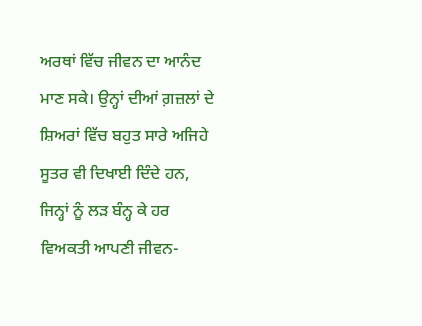ਅਰਥਾਂ ਵਿੱਚ ਜੀਵਨ ਦਾ ਆਨੰਦ ਮਾਣ ਸਕੇ। ਉਨ੍ਹਾਂ ਦੀਆਂ ਗ਼ਜ਼ਲਾਂ ਦੇ ਸ਼ਿਅਰਾਂ ਵਿੱਚ ਬਹੁਤ ਸਾਰੇ ਅਜਿਹੇ ਸੂਤਰ ਵੀ ਦਿਖਾਈ ਦਿੰਦੇ ਹਨ, ਜਿਨ੍ਹਾਂ ਨੂੰ ਲੜ ਬੰਨ੍ਹ ਕੇ ਹਰ ਵਿਅਕਤੀ ਆਪਣੀ ਜੀਵਨ-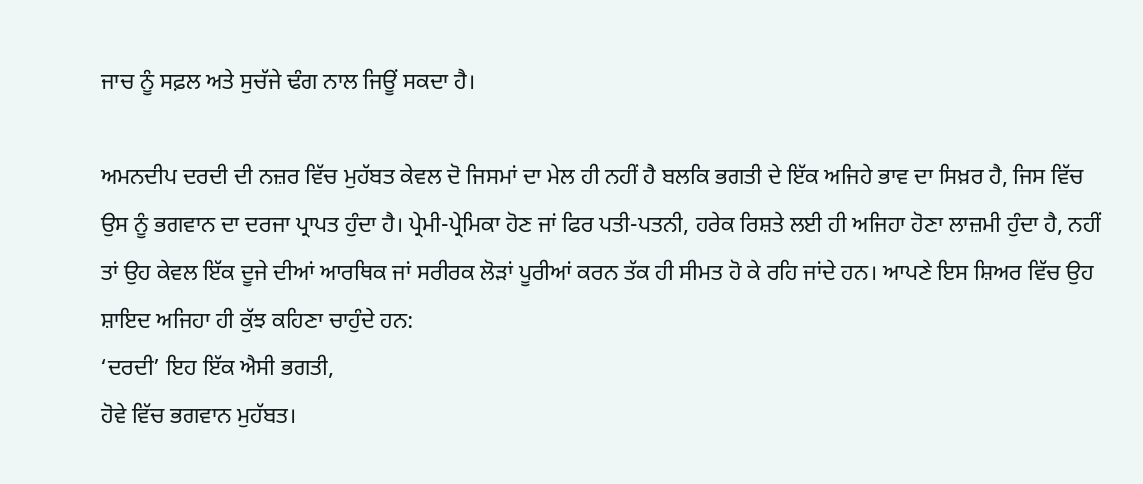ਜਾਚ ਨੂੰ ਸਫ਼ਲ ਅਤੇ ਸੁਚੱਜੇ ਢੰਗ ਨਾਲ ਜਿਊਂ ਸਕਦਾ ਹੈ।

ਅਮਨਦੀਪ ਦਰਦੀ ਦੀ ਨਜ਼ਰ ਵਿੱਚ ਮੁਹੱਬਤ ਕੇਵਲ ਦੋ ਜਿਸਮਾਂ ਦਾ ਮੇਲ ਹੀ ਨਹੀਂ ਹੈ ਬਲਕਿ ਭਗਤੀ ਦੇ ਇੱਕ ਅਜਿਹੇ ਭਾਵ ਦਾ ਸਿਖ਼ਰ ਹੈ, ਜਿਸ ਵਿੱਚ ਉਸ ਨੂੰ ਭਗਵਾਨ ਦਾ ਦਰਜਾ ਪ੍ਰਾਪਤ ਹੁੰਦਾ ਹੈ। ਪ੍ਰੇਮੀ-ਪ੍ਰੇਮਿਕਾ ਹੋਣ ਜਾਂ ਫਿਰ ਪਤੀ-ਪਤਨੀ, ਹਰੇਕ ਰਿਸ਼ਤੇ ਲਈ ਹੀ ਅਜਿਹਾ ਹੋਣਾ ਲਾਜ਼ਮੀ ਹੁੰਦਾ ਹੈ, ਨਹੀਂ ਤਾਂ ਉਹ ਕੇਵਲ ਇੱਕ ਦੂਜੇ ਦੀਆਂ ਆਰਥਿਕ ਜਾਂ ਸਰੀਰਕ ਲੋੜਾਂ ਪੂਰੀਆਂ ਕਰਨ ਤੱਕ ਹੀ ਸੀਮਤ ਹੋ ਕੇ ਰਹਿ ਜਾਂਦੇ ਹਨ। ਆਪਣੇ ਇਸ ਸ਼ਿਅਰ ਵਿੱਚ ਉਹ ਸ਼ਾਇਦ ਅਜਿਹਾ ਹੀ ਕੁੱਝ ਕਹਿਣਾ ਚਾਹੁੰਦੇ ਹਨ:
‘ਦਰਦੀ’ ਇਹ ਇੱਕ ਐਸੀ ਭਗਤੀ,
ਹੋਵੇ ਵਿੱਚ ਭਗਵਾਨ ਮੁਹੱਬਤ।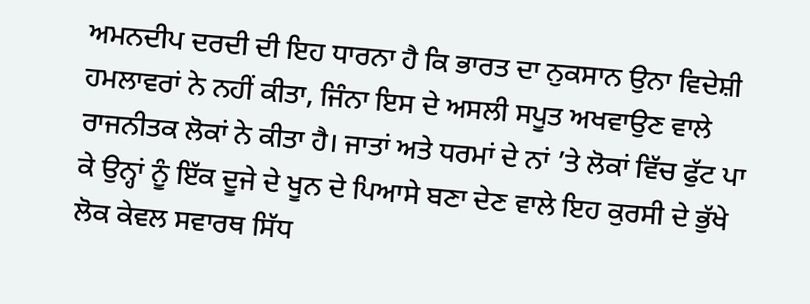ਅਮਨਦੀਪ ਦਰਦੀ ਦੀ ਇਹ ਧਾਰਨਾ ਹੈ ਕਿ ਭਾਰਤ ਦਾ ਨੁਕਸਾਨ ਉਨਾ ਵਿਦੇਸ਼ੀ ਹਮਲਾਵਰਾਂ ਨੇ ਨਹੀਂ ਕੀਤਾ, ਜਿੰਨਾ ਇਸ ਦੇ ਅਸਲੀ ਸਪੂਤ ਅਖਵਾਉਣ ਵਾਲੇ ਰਾਜਨੀਤਕ ਲੋਕਾਂ ਨੇ ਕੀਤਾ ਹੈ। ਜਾਤਾਂ ਅਤੇ ਧਰਮਾਂ ਦੇ ਨਾਂ ’ਤੇ ਲੋਕਾਂ ਵਿੱਚ ਫੁੱਟ ਪਾ ਕੇ ਉਨ੍ਹਾਂ ਨੂੰ ਇੱਕ ਦੂਜੇ ਦੇ ਖੂਨ ਦੇ ਪਿਆਸੇ ਬਣਾ ਦੇਣ ਵਾਲੇ ਇਹ ਕੁਰਸੀ ਦੇ ਭੁੱਖੇ ਲੋਕ ਕੇਵਲ ਸਵਾਰਥ ਸਿੱਧ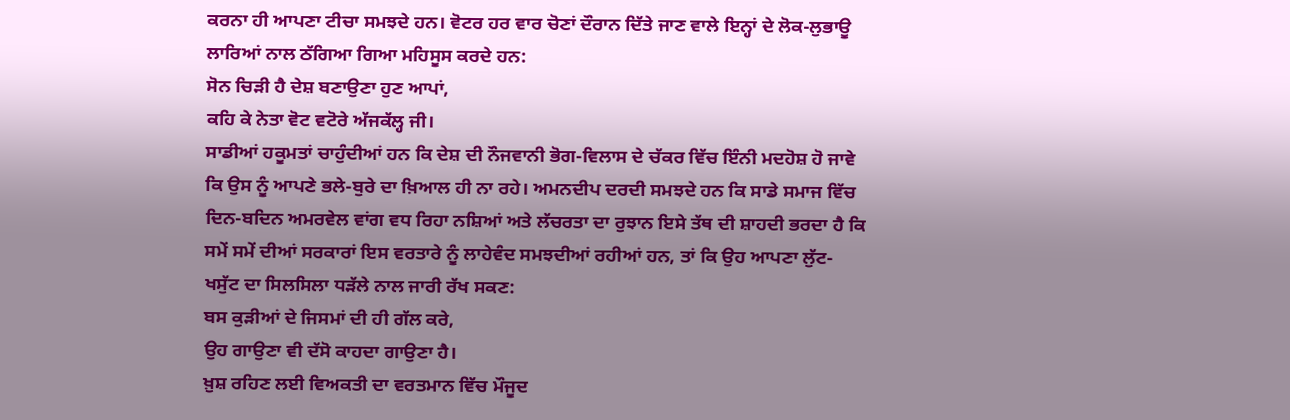ਕਰਨਾ ਹੀ ਆਪਣਾ ਟੀਚਾ ਸਮਝਦੇ ਹਨ। ਵੋਟਰ ਹਰ ਵਾਰ ਚੋਣਾਂ ਦੌਰਾਨ ਦਿੱਤੇ ਜਾਣ ਵਾਲੇ ਇਨ੍ਹਾਂ ਦੇ ਲੋਕ-ਲੁਭਾਊ ਲਾਰਿਆਂ ਨਾਲ ਠੱਗਿਆ ਗਿਆ ਮਹਿਸੂਸ ਕਰਦੇ ਹਨ:
ਸੋਨ ਚਿੜੀ ਹੈ ਦੇਸ਼ ਬਣਾਉਣਾ ਹੁਣ ਆਪਾਂ,
ਕਹਿ ਕੇ ਨੇਤਾ ਵੋਟ ਵਟੋਰੇ ਅੱਜਕੱਲ੍ਹ ਜੀ।
ਸਾਡੀਆਂ ਹਕੂਮਤਾਂ ਚਾਹੁੰਦੀਆਂ ਹਨ ਕਿ ਦੇਸ਼ ਦੀ ਨੌਜਵਾਨੀ ਭੋਗ-ਵਿਲਾਸ ਦੇ ਚੱਕਰ ਵਿੱਚ ਇੰਨੀ ਮਦਹੋਸ਼ ਹੋ ਜਾਵੇ ਕਿ ਉਸ ਨੂੰ ਆਪਣੇ ਭਲੇ-ਬੁਰੇ ਦਾ ਖ਼ਿਆਲ ਹੀ ਨਾ ਰਹੇ। ਅਮਨਦੀਪ ਦਰਦੀ ਸਮਝਦੇ ਹਨ ਕਿ ਸਾਡੇ ਸਮਾਜ ਵਿੱਚ ਦਿਨ-ਬਦਿਨ ਅਮਰਵੇਲ ਵਾਂਗ ਵਧ ਰਿਹਾ ਨਸ਼ਿਆਂ ਅਤੇ ਲੱਚਰਤਾ ਦਾ ਰੁਝਾਨ ਇਸੇ ਤੱਥ ਦੀ ਸ਼ਾਹਦੀ ਭਰਦਾ ਹੈ ਕਿ ਸਮੇਂ ਸਮੇਂ ਦੀਆਂ ਸਰਕਾਰਾਂ ਇਸ ਵਰਤਾਰੇ ਨੂੰ ਲਾਹੇਵੰਦ ਸਮਝਦੀਆਂ ਰਹੀਆਂ ਹਨ, ਤਾਂ ਕਿ ਉਹ ਆਪਣਾ ਲੁੱਟ-ਖਸੁੱਟ ਦਾ ਸਿਲਸਿਲਾ ਧੜੱਲੇ ਨਾਲ ਜਾਰੀ ਰੱਖ ਸਕਣ:
ਬਸ ਕੁੜੀਆਂ ਦੇ ਜਿਸਮਾਂ ਦੀ ਹੀ ਗੱਲ ਕਰੇ,
ਉਹ ਗਾਉਣਾ ਵੀ ਦੱਸੋ ਕਾਹਦਾ ਗਾਉਣਾ ਹੈ।
ਖ਼ੁਸ਼ ਰਹਿਣ ਲਈ ਵਿਅਕਤੀ ਦਾ ਵਰਤਮਾਨ ਵਿੱਚ ਮੌਜੂਦ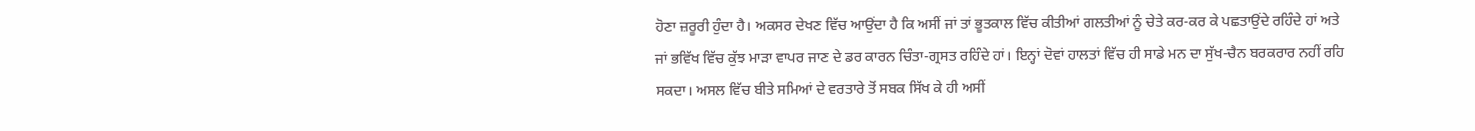ਹੋਣਾ ਜ਼ਰੂਰੀ ਹੁੰਦਾ ਹੈ। ਅਕਸਰ ਦੇਖਣ ਵਿੱਚ ਆਉਂਦਾ ਹੈ ਕਿ ਅਸੀਂ ਜਾਂ ਤਾਂ ਭੂਤਕਾਲ ਵਿੱਚ ਕੀਤੀਆਂ ਗਲਤੀਆਂ ਨੂੰ ਚੇਤੇ ਕਰ-ਕਰ ਕੇ ਪਛਤਾਉਂਦੇ ਰਹਿੰਦੇ ਹਾਂ ਅਤੇ ਜਾਂ ਭਵਿੱਖ ਵਿੱਚ ਕੁੱਝ ਮਾੜਾ ਵਾਪਰ ਜਾਣ ਦੇ ਡਰ ਕਾਰਨ ਚਿੰਤਾ-ਗ੍ਰਸਤ ਰਹਿੰਦੇ ਹਾਂ। ਇਨ੍ਹਾਂ ਦੋਵਾਂ ਹਾਲਤਾਂ ਵਿੱਚ ਹੀ ਸਾਡੇ ਮਨ ਦਾ ਸੁੱਖ-ਚੈਨ ਬਰਕਰਾਰ ਨਹੀਂ ਰਹਿ ਸਕਦਾ। ਅਸਲ ਵਿੱਚ ਬੀਤੇ ਸਮਿਆਂ ਦੇ ਵਰਤਾਰੇ ਤੋਂ ਸਬਕ ਸਿੱਖ ਕੇ ਹੀ ਅਸੀਂ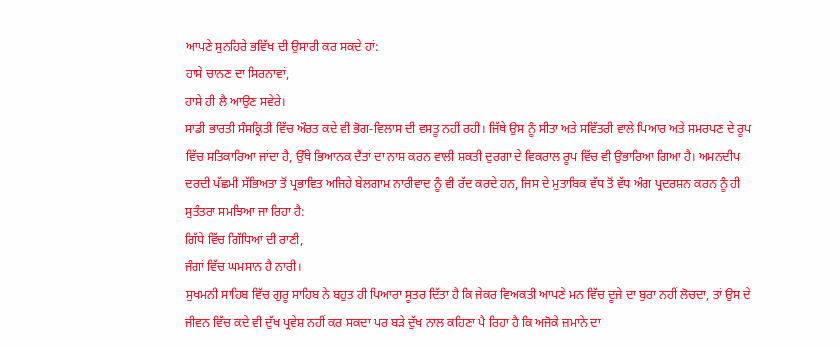ਆਪਣੇ ਸੁਨਹਿਰੇ ਭਵਿੱਖ ਦੀ ਉਸਾਰੀ ਕਰ ਸਕਦੇ ਹਾਂ:
ਹਾਸੇ ਚਾਨਣ ਦਾ ਸਿਰਨਾਵਾਂ,
ਹਾਸੇ ਹੀ ਲੈ ਆਉਣ ਸਵੇਰੇ।
ਸਾਡੀ ਭਾਰਤੀ ਸੰਸਕ੍ਰਿਤੀ ਵਿੱਚ ਔਰਤ ਕਦੇ ਵੀ ਭੋਗ-ਵਿਲਾਸ ਦੀ ਵਸਤੂ ਨਹੀਂ ਰਹੀ। ਜਿੱਥੇ ਉਸ ਨੂੰ ਸੀਤਾ ਅਤੇ ਸਵਿੱਤਰੀ ਵਾਲੇ ਪਿਆਰ ਅਤੇ ਸਮਰਪਣ ਦੇ ਰੂਪ ਵਿੱਚ ਸਤਿਕਾਰਿਆ ਜਾਂਦਾ ਹੈ, ਉੱਥੇ ਭਿਆਨਕ ਦੈਂਤਾਂ ਦਾ ਨਾਸ਼ ਕਰਨ ਵਾਲੀ ਸ਼ਕਤੀ ਦੁਰਗਾ ਦੇ ਵਿਕਰਾਲ ਰੂਪ ਵਿੱਚ ਵੀ ਉਭਾਰਿਆ ਗਿਆ ਹੈ। ਅਮਨਦੀਪ ਦਰਦੀ ਪੱਛਮੀ ਸੱਭਿਅਤਾ ਤੋਂ ਪ੍ਰਭਾਵਿਤ ਅਜਿਹੇ ਬੇਲਗਾਮ ਨਾਰੀਵਾਦ ਨੂੰ ਵੀ ਰੱਦ ਕਰਦੇ ਹਨ, ਜਿਸ ਦੇ ਮੁਤਾਬਿਕ ਵੱਧ ਤੋਂ ਵੱਧ ਅੰਗ ਪ੍ਰਦਰਸ਼ਨ ਕਰਨ ਨੂੰ ਹੀ ਸੁਤੰਤਰਾ ਸਮਝਿਆ ਜਾ ਰਿਹਾ ਹੈ:
ਗਿੱਧੇ ਵਿੱਚ ਗਿੱਧਿਆਂ ਦੀ ਰਾਣੀ,
ਜੰਗਾਂ ਵਿੱਚ ਘਮਸਾਨ ਹੈ ਨਾਰੀ।
ਸੁਖਮਨੀ ਸਾਹਿਬ ਵਿੱਚ ਗੁਰੂ ਸਾਹਿਬ ਨੇ ਬਹੁਤ ਹੀ ਪਿਆਰਾ ਸੂਤਰ ਦਿੱਤਾ ਹੈ ਕਿ ਜੇਕਰ ਵਿਅਕਤੀ ਆਪਣੇ ਮਨ ਵਿੱਚ ਦੂਜੇ ਦਾ ਬੁਰਾ ਨਹੀਂ ਲੋਚਦਾ, ਤਾਂ ਉਸ ਦੇ ਜੀਵਨ ਵਿੱਚ ਕਦੇ ਵੀ ਦੁੱਖ ਪ੍ਰਵੇਸ਼ ਨਹੀਂ ਕਰ ਸਕਦਾ ਪਰ ਬੜੇ ਦੁੱਖ ਨਾਲ ਕਹਿਣਾ ਪੈ ਰਿਹਾ ਹੈ ਕਿ ਅਜੋਕੇ ਜ਼ਮਾਨੇ ਦਾ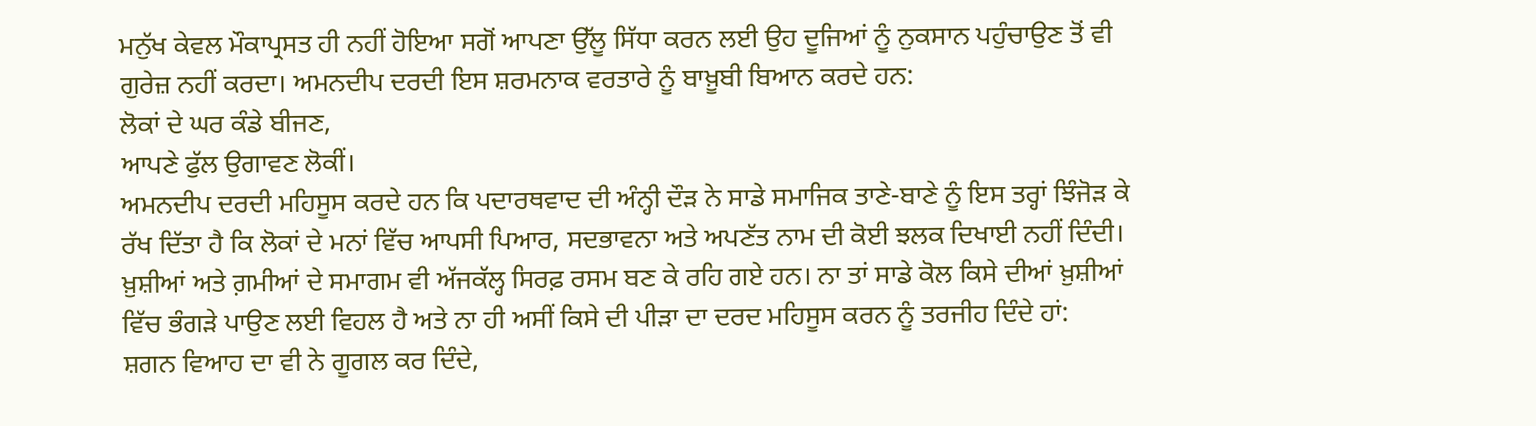ਮਨੁੱਖ ਕੇਵਲ ਮੌਕਾਪ੍ਰਸਤ ਹੀ ਨਹੀਂ ਹੋਇਆ ਸਗੋਂ ਆਪਣਾ ਉੱਲੂ ਸਿੱਧਾ ਕਰਨ ਲਈ ਉਹ ਦੂਜਿਆਂ ਨੂੰ ਨੁਕਸਾਨ ਪਹੁੰਚਾਉਣ ਤੋਂ ਵੀ ਗੁਰੇਜ਼ ਨਹੀਂ ਕਰਦਾ। ਅਮਨਦੀਪ ਦਰਦੀ ਇਸ ਸ਼ਰਮਨਾਕ ਵਰਤਾਰੇ ਨੂੰ ਬਾਖ਼ੂਬੀ ਬਿਆਨ ਕਰਦੇ ਹਨ:
ਲੋਕਾਂ ਦੇ ਘਰ ਕੰਡੇ ਬੀਜਣ,
ਆਪਣੇ ਫੁੱਲ ਉਗਾਵਣ ਲੋਕੀਂ।
ਅਮਨਦੀਪ ਦਰਦੀ ਮਹਿਸੂਸ ਕਰਦੇ ਹਨ ਕਿ ਪਦਾਰਥਵਾਦ ਦੀ ਅੰਨ੍ਹੀ ਦੌੜ ਨੇ ਸਾਡੇ ਸਮਾਜਿਕ ਤਾਣੇ-ਬਾਣੇ ਨੂੰ ਇਸ ਤਰ੍ਹਾਂ ਝਿੰਜੋੜ ਕੇ ਰੱਖ ਦਿੱਤਾ ਹੈ ਕਿ ਲੋਕਾਂ ਦੇ ਮਨਾਂ ਵਿੱਚ ਆਪਸੀ ਪਿਆਰ, ਸਦਭਾਵਨਾ ਅਤੇ ਅਪਣੱਤ ਨਾਮ ਦੀ ਕੋਈ ਝਲਕ ਦਿਖਾਈ ਨਹੀਂ ਦਿੰਦੀ। ਖ਼ੁਸ਼ੀਆਂ ਅਤੇ ਗ਼ਮੀਆਂ ਦੇ ਸਮਾਗਮ ਵੀ ਅੱਜਕੱਲ੍ਹ ਸਿਰਫ਼ ਰਸਮ ਬਣ ਕੇ ਰਹਿ ਗਏ ਹਨ। ਨਾ ਤਾਂ ਸਾਡੇ ਕੋਲ ਕਿਸੇ ਦੀਆਂ ਖ਼ੁਸ਼ੀਆਂ ਵਿੱਚ ਭੰਗੜੇ ਪਾਉਣ ਲਈ ਵਿਹਲ ਹੈ ਅਤੇ ਨਾ ਹੀ ਅਸੀਂ ਕਿਸੇ ਦੀ ਪੀੜਾ ਦਾ ਦਰਦ ਮਹਿਸੂਸ ਕਰਨ ਨੂੰ ਤਰਜੀਹ ਦਿੰਦੇ ਹਾਂ:
ਸ਼ਗਨ ਵਿਆਹ ਦਾ ਵੀ ਨੇ ਗੂਗਲ ਕਰ ਦਿੰਦੇ,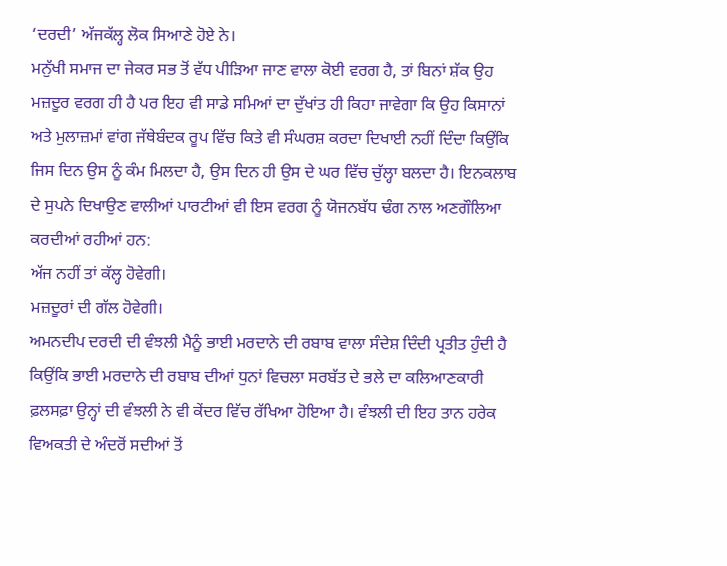‘ਦਰਦੀ’ ਅੱਜਕੱਲ੍ਹ ਲੋਕ ਸਿਆਣੇ ਹੋਏ ਨੇ।
ਮਨੁੱਖੀ ਸਮਾਜ ਦਾ ਜੇਕਰ ਸਭ ਤੋਂ ਵੱਧ ਪੀੜਿਆ ਜਾਣ ਵਾਲਾ ਕੋਈ ਵਰਗ ਹੈ, ਤਾਂ ਬਿਨਾਂ ਸ਼ੱਕ ਉਹ ਮਜ਼ਦੂਰ ਵਰਗ ਹੀ ਹੈ ਪਰ ਇਹ ਵੀ ਸਾਡੇ ਸਮਿਆਂ ਦਾ ਦੁੱਖਾਂਤ ਹੀ ਕਿਹਾ ਜਾਵੇਗਾ ਕਿ ਉਹ ਕਿਸਾਨਾਂ ਅਤੇ ਮੁਲਾਜ਼ਮਾਂ ਵਾਂਗ ਜੱਥੇਬੰਦਕ ਰੂਪ ਵਿੱਚ ਕਿਤੇ ਵੀ ਸੰਘਰਸ਼ ਕਰਦਾ ਦਿਖਾਈ ਨਹੀਂ ਦਿੰਦਾ ਕਿਉਂਕਿ ਜਿਸ ਦਿਨ ਉਸ ਨੂੰ ਕੰਮ ਮਿਲਦਾ ਹੈ, ਉਸ ਦਿਨ ਹੀ ਉਸ ਦੇ ਘਰ ਵਿੱਚ ਚੁੱਲ੍ਹਾ ਬਲਦਾ ਹੈ। ਇਨਕਲਾਬ ਦੇ ਸੁਪਨੇ ਦਿਖਾਉਣ ਵਾਲੀਆਂ ਪਾਰਟੀਆਂ ਵੀ ਇਸ ਵਰਗ ਨੂੰ ਯੋਜਨਬੱਧ ਢੰਗ ਨਾਲ ਅਣਗੌਲਿਆ ਕਰਦੀਆਂ ਰਹੀਆਂ ਹਨ:
ਅੱਜ ਨਹੀਂ ਤਾਂ ਕੱਲ੍ਹ ਹੋਵੇਗੀ।
ਮਜ਼ਦੂਰਾਂ ਦੀ ਗੱਲ ਹੋਵੇਗੀ।
ਅਮਨਦੀਪ ਦਰਦੀ ਦੀ ਵੰਝਲੀ ਮੈਨੂੰ ਭਾਈ ਮਰਦਾਨੇ ਦੀ ਰਬਾਬ ਵਾਲਾ ਸੰਦੇਸ਼ ਦਿੰਦੀ ਪ੍ਰਤੀਤ ਹੁੰਦੀ ਹੈ ਕਿਉਂਕਿ ਭਾਈ ਮਰਦਾਨੇ ਦੀ ਰਬਾਬ ਦੀਆਂ ਧੁਨਾਂ ਵਿਚਲਾ ਸਰਬੱਤ ਦੇ ਭਲੇ ਦਾ ਕਲਿਆਣਕਾਰੀ ਫ਼ਲਸਫ਼ਾ ਉਨ੍ਹਾਂ ਦੀ ਵੰਝਲੀ ਨੇ ਵੀ ਕੇਂਦਰ ਵਿੱਚ ਰੱਖਿਆ ਹੋਇਆ ਹੈ। ਵੰਝਲੀ ਦੀ ਇਹ ਤਾਨ ਹਰੇਕ ਵਿਅਕਤੀ ਦੇ ਅੰਦਰੋਂ ਸਦੀਆਂ ਤੋਂ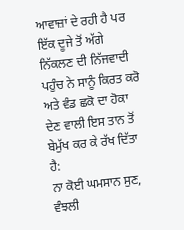ਆਵਾਜ਼ਾਂ ਦੇ ਰਹੀ ਹੈ ਪਰ ਇੱਕ ਦੂਜੇ ਤੋਂ ਅੱਗੇ ਨਿੱਕਲਣ ਦੀ ਨਿੱਜਵਾਦੀ ਪਹੁੰਚ ਨੇ ਸਾਨੂੰ ਕਿਰਤ ਕਰੋ ਅਤੇ ਵੰਡ ਛਕੋ ਦਾ ਹੋਕਾ ਦੇਣ ਵਾਲੀ ਇਸ ਤਾਨ ਤੋਂ ਬੇਮੁੱਖ ਕਰ ਕੇ ਰੱਖ ਦਿੱਤਾ ਹੈ:
ਨਾ ਕੋਈ ਘਮਸਾਨ ਸੁਣ,
ਵੰਝਲੀ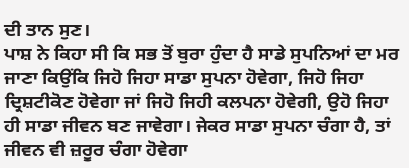ਦੀ ਤਾਨ ਸੁਣ।
ਪਾਸ਼ ਨੇ ਕਿਹਾ ਸੀ ਕਿ ਸਭ ਤੋਂ ਬੁਰਾ ਹੁੰਦਾ ਹੈ ਸਾਡੇ ਸੁਪਨਿਆਂ ਦਾ ਮਰ ਜਾਣਾ ਕਿਉਂਕਿ ਜਿਹੋ ਜਿਹਾ ਸਾਡਾ ਸੁਪਨਾ ਹੋਵੇਗਾ, ਜਿਹੋ ਜਿਹਾ ਦ੍ਰਿਸ਼ਟੀਕੋਣ ਹੋਵੇਗਾ ਜਾਂ ਜਿਹੋ ਜਿਹੀ ਕਲਪਨਾ ਹੋਵੇਗੀ, ਉਹੋ ਜਿਹਾ ਹੀ ਸਾਡਾ ਜੀਵਨ ਬਣ ਜਾਵੇਗਾ। ਜੇਕਰ ਸਾਡਾ ਸੁਪਨਾ ਚੰਗਾ ਹੈ, ਤਾਂ ਜੀਵਨ ਵੀ ਜ਼ਰੂਰ ਚੰਗਾ ਹੋਵੇਗਾ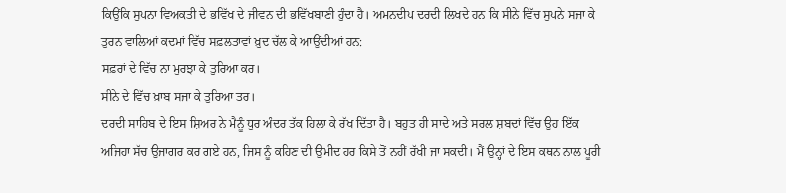ਕਿਉਂਕਿ ਸੁਪਨਾ ਵਿਅਕਤੀ ਦੇ ਭਵਿੱਖ ਦੇ ਜੀਵਨ ਦੀ ਭਵਿੱਖਬਾਣੀ ਹੁੰਦਾ ਹੈ। ਅਮਨਦੀਪ ਦਰਦੀ ਲਿਖਦੇ ਹਨ ਕਿ ਸੀਨੇ ਵਿੱਚ ਸੁਪਨੇ ਸਜਾ ਕੇ ਤੁਰਨ ਵਾਲਿਆਂ ਕਦਮਾਂ ਵਿੱਚ ਸਫ਼ਲਤਾਵਾਂ ਖ਼ੁਦ ਚੱਲ ਕੇ ਆਉਂਦੀਆਂ ਹਨ:
ਸਫ਼ਰਾਂ ਦੇ ਵਿੱਚ ਨਾ ਮੁਰਝਾ ਕੇ ਤੁਰਿਆ ਕਰ।
ਸੀਨੇ ਦੇ ਵਿੱਚ ਖ਼ਾਬ ਸਜਾ ਕੇ ਤੁਰਿਆ ਤਰ।
ਦਰਦੀ ਸਾਹਿਬ ਦੇ ਇਸ ਸ਼ਿਅਰ ਨੇ ਮੈਨੂੰ ਧੁਰ ਅੰਦਰ ਤੱਕ ਹਿਲਾ ਕੇ ਰੱਖ ਦਿੱਤਾ ਹੈ। ਬਹੁਤ ਹੀ ਸਾਦੇ ਅਤੇ ਸਰਲ ਸ਼ਬਦਾਂ ਵਿੱਚ ਉਹ ਇੱਕ ਅਜਿਹਾ ਸੱਚ ਉਜਾਗਰ ਕਰ ਗਏ ਹਨ, ਜਿਸ ਨੂੰ ਕਹਿਣ ਦੀ ਉਮੀਦ ਹਰ ਕਿਸੇ ਤੋਂ ਨਹੀਂ ਰੱਖੀ ਜਾ ਸਕਦੀ। ਮੈਂ ਉਨ੍ਹਾਂ ਦੇ ਇਸ ਕਥਨ ਨਾਲ ਪੂਰੀ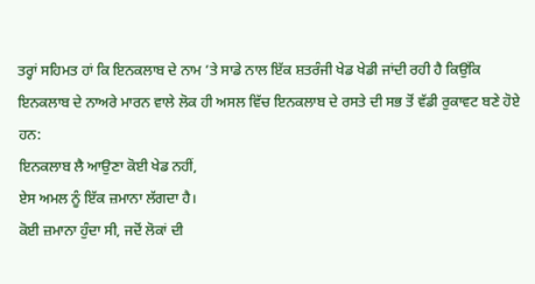ਤਰ੍ਹਾਂ ਸਹਿਮਤ ਹਾਂ ਕਿ ਇਨਕਲਾਬ ਦੇ ਨਾਮ ’ਤੇ ਸਾਡੇ ਨਾਲ ਇੱਕ ਸ਼ਤਰੰਜੀ ਖੇਡ ਖੇਡੀ ਜਾਂਦੀ ਰਹੀ ਹੈ ਕਿਉਂਕਿ ਇਨਕਲਾਬ ਦੇ ਨਾਅਰੇ ਮਾਰਨ ਵਾਲੇ ਲੋਕ ਹੀ ਅਸਲ ਵਿੱਚ ਇਨਕਲਾਬ ਦੇ ਰਸਤੇ ਦੀ ਸਭ ਤੋਂ ਵੱਡੀ ਰੁਕਾਵਟ ਬਣੇ ਹੋਏ ਹਨ:
ਇਨਕਲਾਬ ਲੈ ਆਉਣਾ ਕੋਈ ਖੇਡ ਨਹੀਂ,
ਏਸ ਅਮਲ ਨੂੰ ਇੱਕ ਜ਼ਮਾਨਾ ਲੱਗਦਾ ਹੈ।
ਕੋਈ ਜ਼ਮਾਨਾ ਹੁੰਦਾ ਸੀ, ਜਦੋਂ ਲੋਕਾਂ ਦੀ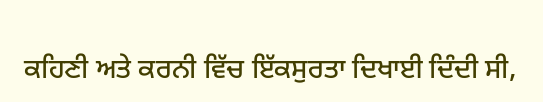ਕਹਿਣੀ ਅਤੇ ਕਰਨੀ ਵਿੱਚ ਇੱਕਸੁਰਤਾ ਦਿਖਾਈ ਦਿੰਦੀ ਸੀ,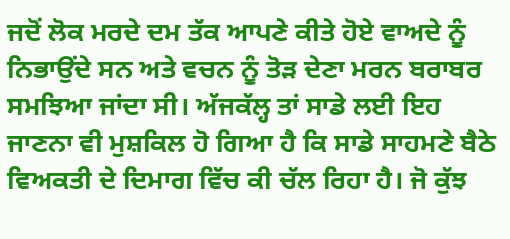ਜਦੋਂ ਲੋਕ ਮਰਦੇ ਦਮ ਤੱਕ ਆਪਣੇ ਕੀਤੇ ਹੋਏ ਵਾਅਦੇ ਨੂੰ ਨਿਭਾਉਂਦੇ ਸਨ ਅਤੇ ਵਚਨ ਨੂੰ ਤੋੜ ਦੇਣਾ ਮਰਨ ਬਰਾਬਰ ਸਮਝਿਆ ਜਾਂਦਾ ਸੀ। ਅੱਜਕੱਲ੍ਹ ਤਾਂ ਸਾਡੇ ਲਈ ਇਹ ਜਾਣਨਾ ਵੀ ਮੁਸ਼ਕਿਲ ਹੋ ਗਿਆ ਹੈ ਕਿ ਸਾਡੇ ਸਾਹਮਣੇ ਬੈਠੇ ਵਿਅਕਤੀ ਦੇ ਦਿਮਾਗ ਵਿੱਚ ਕੀ ਚੱਲ ਰਿਹਾ ਹੈ। ਜੋ ਕੁੱਝ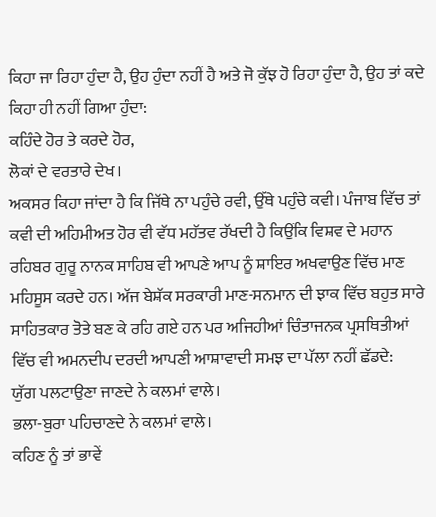ਕਿਹਾ ਜਾ ਰਿਹਾ ਹੁੰਦਾ ਹੈ, ਉਹ ਹੁੰਦਾ ਨਹੀਂ ਹੈ ਅਤੇ ਜੋ ਕੁੱਝ ਹੋ ਰਿਹਾ ਹੁੰਦਾ ਹੈ, ਉਹ ਤਾਂ ਕਦੇ ਕਿਹਾ ਹੀ ਨਹੀਂ ਗਿਆ ਹੁੰਦਾ:
ਕਹਿੰਦੇ ਹੋਰ ਤੇ ਕਰਦੇ ਹੋਰ,
ਲੋਕਾਂ ਦੇ ਵਰਤਾਰੇ ਦੇਖ।
ਅਕਸਰ ਕਿਹਾ ਜਾਂਦਾ ਹੈ ਕਿ ਜਿੱਥੇ ਨਾ ਪਹੁੰਚੇ ਰਵੀ, ਉੱਥੇ ਪਹੁੰਚੇ ਕਵੀ। ਪੰਜਾਬ ਵਿੱਚ ਤਾਂ ਕਵੀ ਦੀ ਅਹਿਮੀਅਤ ਹੋਰ ਵੀ ਵੱਧ ਮਹੱਤਵ ਰੱਖਦੀ ਹੈ ਕਿਉਂਕਿ ਵਿਸ਼ਵ ਦੇ ਮਹਾਨ ਰਹਿਬਰ ਗੁਰੂ ਨਾਨਕ ਸਾਹਿਬ ਵੀ ਆਪਣੇ ਆਪ ਨੂੰ ਸ਼ਾਇਰ ਅਖਵਾਉਣ ਵਿੱਚ ਮਾਣ ਮਹਿਸੂਸ ਕਰਦੇ ਹਨ। ਅੱਜ ਬੇਸ਼ੱਕ ਸਰਕਾਰੀ ਮਾਣ-ਸਨਮਾਨ ਦੀ ਝਾਕ ਵਿੱਚ ਬਹੁਤ ਸਾਰੇ ਸਾਹਿਤਕਾਰ ਤੋਤੇ ਬਣ ਕੇ ਰਹਿ ਗਏ ਹਨ ਪਰ ਅਜਿਹੀਆਂ ਚਿੰਤਾਜਨਕ ਪ੍ਰਸਥਿਤੀਆਂ ਵਿੱਚ ਵੀ ਅਮਨਦੀਪ ਦਰਦੀ ਆਪਣੀ ਆਸ਼ਾਵਾਦੀ ਸਮਝ ਦਾ ਪੱਲਾ ਨਹੀਂ ਛੱਡਦੇ:
ਯੁੱਗ ਪਲਟਾਉਣਾ ਜਾਣਦੇ ਨੇ ਕਲਮਾਂ ਵਾਲੇ।
ਭਲਾ-ਬੁਰਾ ਪਹਿਚਾਣਦੇ ਨੇ ਕਲਮਾਂ ਵਾਲੇ।
ਕਹਿਣ ਨੂੰ ਤਾਂ ਭਾਵੇਂ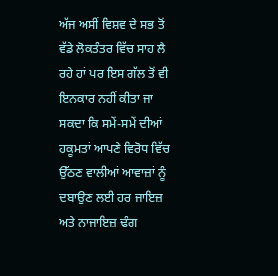ਅੱਜ ਅਸੀਂ ਵਿਸ਼ਵ ਦੇ ਸਭ ਤੋਂ ਵੱਡੇ ਲੋਕਤੰਤਰ ਵਿੱਚ ਸਾਹ ਲੈ ਰਹੇ ਹਾਂ ਪਰ ਇਸ ਗੱਲ ਤੋਂ ਵੀ ਇਨਕਾਰ ਨਹੀਂ ਕੀਤਾ ਜਾ ਸਕਦਾ ਕਿ ਸਮੇਂ-ਸਮੇਂ ਦੀਆਂ ਹਕੂਮਤਾਂ ਆਪਣੇ ਵਿਰੋਧ ਵਿੱਚ ਉੱਠਣ ਵਾਲੀਆਂ ਆਵਾਜ਼ਾਂ ਨੂੰ ਦਬਾਉਣ ਲਈ ਹਰ ਜਾਇਜ਼ ਅਤੇ ਨਾਜਾਇਜ਼ ਢੰਗ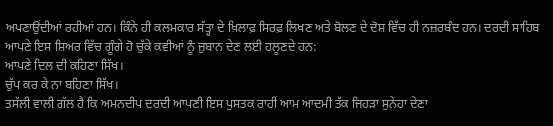ਅਪਣਾਉਂਦੀਆਂ ਰਹੀਆਂ ਹਨ। ਕਿੰਨੇ ਹੀ ਕਲਮਕਾਰ ਸੱਤ੍ਹਾ ਦੇ ਖ਼ਿਲਾਫ਼ ਸਿਰਫ਼ ਲਿਖਣ ਅਤੇ ਬੋਲਣ ਦੇ ਦੋਸ਼ ਵਿੱਚ ਹੀ ਨਜ਼ਰਬੰਦ ਹਨ। ਦਰਦੀ ਸਾਹਿਬ ਆਪਣੇ ਇਸ ਸ਼ਿਅਰ ਵਿੱਚ ਗੂੰਗੇ ਹੋ ਚੁੱਕੇ ਕਵੀਆਂ ਨੂੰ ਜ਼ੁਬਾਨ ਦੇਣ ਲਈ ਹਲੂਣਦੇ ਹਨ:
ਆਪਣੇ ਦਿਲ ਦੀ ਕਹਿਣਾ ਸਿੱਖ।
ਚੁੱਪ ਕਰ ਕੇ ਨਾ ਬਹਿਣਾ ਸਿੱਖ।
ਤਸੱਲੀ ਵਾਲੀ ਗੱਲ ਹੈ ਕਿ ਅਮਨਦੀਪ ਦਰਦੀ ਆਪਣੀ ਇਸ ਪੁਸਤਕ ਰਾਹੀਂ ਆਮ ਆਦਮੀ ਤੱਕ ਜਿਹੜਾ ਸੁਨੇਹਾ ਦੇਣਾ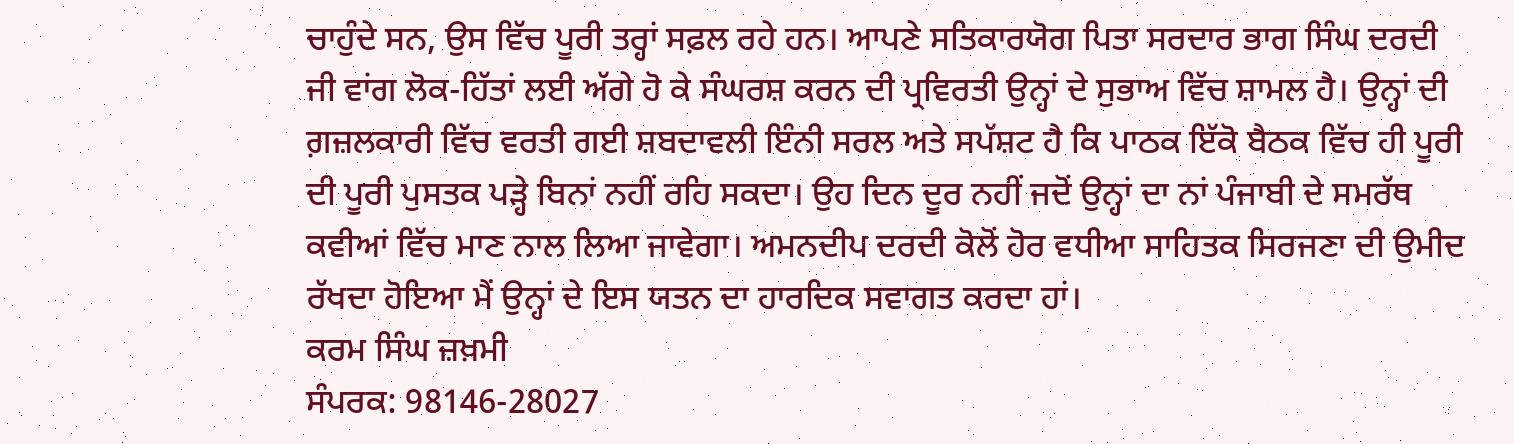ਚਾਹੁੰਦੇ ਸਨ, ਉਸ ਵਿੱਚ ਪੂਰੀ ਤਰ੍ਹਾਂ ਸਫ਼ਲ ਰਹੇ ਹਨ। ਆਪਣੇ ਸਤਿਕਾਰਯੋਗ ਪਿਤਾ ਸਰਦਾਰ ਭਾਗ ਸਿੰਘ ਦਰਦੀ ਜੀ ਵਾਂਗ ਲੋਕ-ਹਿੱਤਾਂ ਲਈ ਅੱਗੇ ਹੋ ਕੇ ਸੰਘਰਸ਼ ਕਰਨ ਦੀ ਪ੍ਰਵਿਰਤੀ ਉਨ੍ਹਾਂ ਦੇ ਸੁਭਾਅ ਵਿੱਚ ਸ਼ਾਮਲ ਹੈ। ਉਨ੍ਹਾਂ ਦੀ ਗ਼ਜ਼ਲਕਾਰੀ ਵਿੱਚ ਵਰਤੀ ਗਈ ਸ਼ਬਦਾਵਲੀ ਇੰਨੀ ਸਰਲ ਅਤੇ ਸਪੱਸ਼ਟ ਹੈ ਕਿ ਪਾਠਕ ਇੱਕੋ ਬੈਠਕ ਵਿੱਚ ਹੀ ਪੂਰੀ ਦੀ ਪੂਰੀ ਪੁਸਤਕ ਪੜ੍ਹੇ ਬਿਨਾਂ ਨਹੀਂ ਰਹਿ ਸਕਦਾ। ਉਹ ਦਿਨ ਦੂਰ ਨਹੀਂ ਜਦੋਂ ਉਨ੍ਹਾਂ ਦਾ ਨਾਂ ਪੰਜਾਬੀ ਦੇ ਸਮਰੱਥ ਕਵੀਆਂ ਵਿੱਚ ਮਾਣ ਨਾਲ ਲਿਆ ਜਾਵੇਗਾ। ਅਮਨਦੀਪ ਦਰਦੀ ਕੋਲੋਂ ਹੋਰ ਵਧੀਆ ਸਾਹਿਤਕ ਸਿਰਜਣਾ ਦੀ ਉਮੀਦ ਰੱਖਦਾ ਹੋਇਆ ਮੈਂ ਉਨ੍ਹਾਂ ਦੇ ਇਸ ਯਤਨ ਦਾ ਹਾਰਦਿਕ ਸਵਾਗਤ ਕਰਦਾ ਹਾਂ।
ਕਰਮ ਸਿੰਘ ਜ਼ਖ਼ਮੀ
ਸੰਪਰਕ: 98146-28027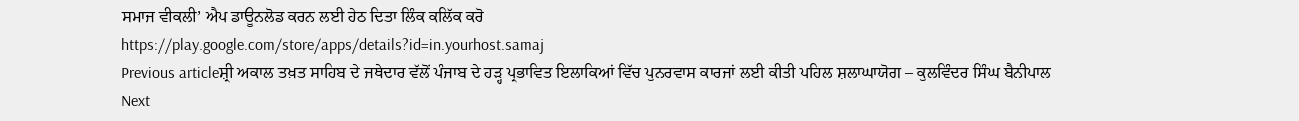ਸਮਾਜ ਵੀਕਲੀ’ ਐਪ ਡਾਊਨਲੋਡ ਕਰਨ ਲਈ ਹੇਠ ਦਿਤਾ ਲਿੰਕ ਕਲਿੱਕ ਕਰੋ
https://play.google.com/store/apps/details?id=in.yourhost.samaj
Previous articleਸ਼੍ਰੀ ਅਕਾਲ ਤਖ਼ਤ ਸਾਹਿਬ ਦੇ ਜਥੇਦਾਰ ਵੱਲੋਂ ਪੰਜਾਬ ਦੇ ਹੜ੍ਹ ਪ੍ਰਭਾਵਿਤ ਇਲਾਕਿਆਂ ਵਿੱਚ ਪੁਨਰਵਾਸ ਕਾਰਜਾਂ ਲਈ ਕੀਤੀ ਪਹਿਲ ਸ਼ਲਾਘਾਯੋਗ – ਕੁਲਵਿੰਦਰ ਸਿੰਘ ਬੈਨੀਪਾਲ
Next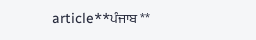article**ਪੰਜਾਬ **